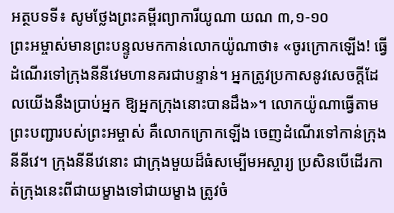អត្ថបទទី៖ សូមថ្លែងព្រះគម្ពីរព្យាការីយូណា យណ ៣,១-១០
ព្រះអម្ចាស់មានព្រះបន្ទូលមកកាន់លោកយ៉ូណាថា៖ «ចូរក្រោកឡើង! ធ្វើដំណើរទៅក្រុងនីនីវេមហានគរជាបន្ទាន់។ អ្នកត្រូវប្រកាសនូវសេចក្តីដែលយើងនឹងប្រាប់អ្នក ឱ្យអ្នកក្រុងនោះបានដឹង»។ លោកយ៉ូណាធ្វើតាមព្រះបញ្ជារបស់ព្រះអម្ចាស់ គឺលោកក្រោកឡើង ចេញដំណើរទៅកាន់ក្រុងនីនីវេ។ ក្រុងនីនីវេនោះ ជាក្រុងមួយដ៏ធំសម្បើមអស្ចារ្យ ប្រសិនបើដើរកាត់ក្រុងនេះពីជាយម្ខាងទៅជាយម្ខាង ត្រូវចំ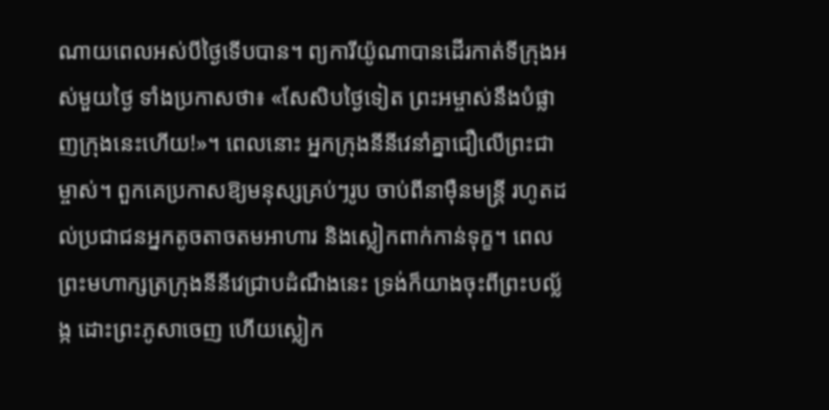ណាយពេលអស់បីថ្ងៃទើបបាន។ ព្យការីយ៉ូណាបានដើរកាត់ទីក្រុងអស់មួយថ្ងៃ ទាំងប្រកាសថា៖ «សែសិបថ្ងៃទៀត ព្រះអម្ចាស់នឹងបំផ្លាញក្រុងនេះហើយ!»។ ពេលនោះ អ្នកក្រុងនីនីវេនាំគ្នាជឿលើព្រះជាម្ចាស់។ ពួកគេប្រកាសឱ្យមនុស្សគ្រប់ៗរូប ចាប់ពីនាម៉ឺនមន្ត្រី រហូតដល់ប្រជាជនអ្នកតូចតាចតមអាហារ និងស្លៀកពាក់កាន់ទុក្ខ។ ពេលព្រះមហាក្សត្រក្រុងនីនីវេជ្រាបដំណឹងនេះ ទ្រង់ក៏យាងចុះពីព្រះបល្ល័ង្ក ដោះព្រះភូសាចេញ ហើយស្លៀក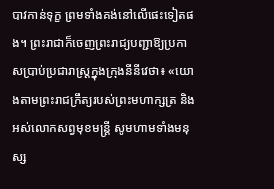បាវកាន់ទុក្ខ ព្រមទាំងគង់នៅលើផេះទៀតផង។ ព្រះរាជាក៏ចេញព្រះរាជ្យបញ្ជាឱ្យប្រកាសប្រាប់ប្រជារាស្ត្រក្នុងក្រុងនីនីវេថា៖ «យោងតាមព្រះរាជក្រឹត្យរបស់ព្រះមហាក្សត្រ និងអស់លោកសព្វមុខមន្ត្រី សូមហាមទាំងមនុស្ស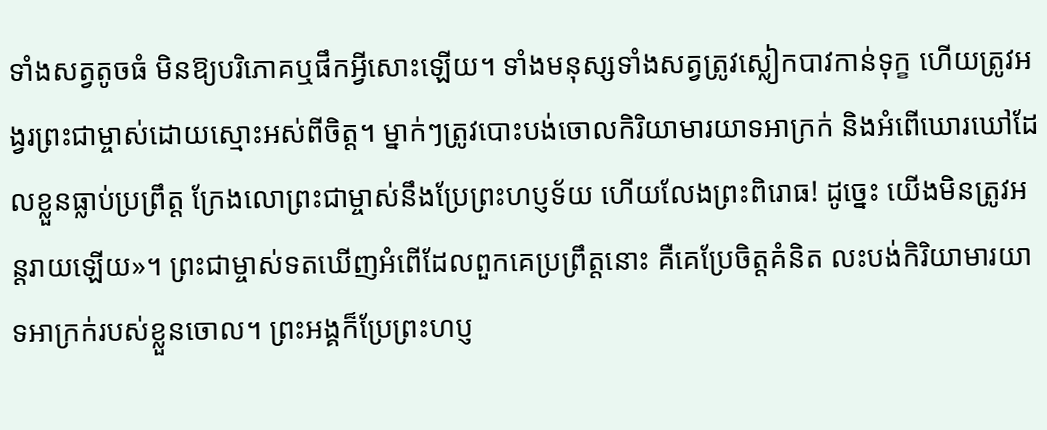ទាំងសត្វតូចធំ មិនឱ្យបរិភោគឬផឹកអ្វីសោះឡើយ។ ទាំងមនុស្សទាំងសត្វត្រូវស្លៀកបាវកាន់ទុក្ខ ហើយត្រូវអង្វរព្រះជាម្ចាស់ដោយស្មោះអស់ពីចិត្ត។ ម្នាក់ៗត្រូវបោះបង់ចោលកិរិយាមារយាទអាក្រក់ និងអំពើឃោរឃៅដែលខ្លួនធ្លាប់ប្រព្រឹត្ត ក្រែងលោព្រះជាម្ចាស់នឹងប្រែព្រះហប្ញទ័យ ហើយលែងព្រះពិរោធ! ដូច្នេះ យើងមិនត្រូវអន្តរាយឡើយ»។ ព្រះជាម្ចាស់ទតឃើញអំពើដែលពួកគេប្រព្រឹត្តនោះ គឺគេប្រែចិត្តគំនិត លះបង់កិរិយាមារយាទអាក្រក់របស់ខ្លួនចោល។ ព្រះអង្គក៏ប្រែព្រះហប្ញ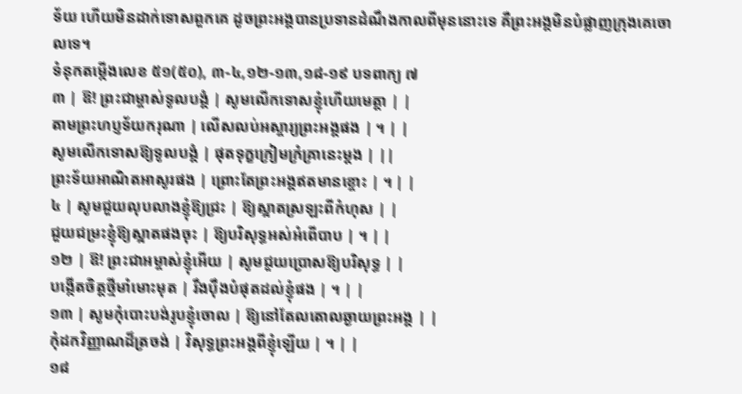ទ័យ ហើយមិនដាក់ទោសពួកគេ ដូចព្រះអង្គបានប្រទានដំណឹងកាលពីមុននោះទេ គឺព្រះអង្គមិនបំផ្លាញក្រុងគេចោលទេ។
ទំនុកតម្កើងលេខ ៥១(៥០), ៣-៤,១២-១៣,១៨-១៩ បទពាក្យ ៧
៣ | ឱ! ព្រះជាម្ចាស់ទូលបង្គំ | សូមលើកទោសខ្ញុំហើយមេត្តា | |
តាមព្រះហប្ញទ័យករុណា | លើសលប់អស្ចារ្យព្រះអង្គផង | ។ | |
សូមលើកទោសឱ្យទូលបង្គំ | ផុតទុក្ខក្រៀមក្រំគ្រានេះម្តង | ||
ព្រះទ័យអាណិតអាសូរផង | ព្រោះតែព្រះអង្គឥតមានខ្ចោះ | ។ | |
៤ | សូមជួយលុបលាងខ្ញុំឱ្យជ្រះ | ឱ្យស្អាតស្រឡះពីកំហុស | |
ជួយជម្រះខ្ញុំឱ្យស្អាតផងចុះ | ឱ្យបរិសុទ្ធអស់អំពើបាប | ។ | |
១២ | ឱ! ព្រះជាអម្ចាស់ខ្ញុំអើយ | សូមជួយប្រោសឱ្យបរិសុទ្ធ | |
បង្កើតចិត្តថ្មីមាំមោះមុត | រឹងប៉ឹងបំផុតដល់ខ្ញុំផង | ។ | |
១៣ | សូមកុំបោះបង់រូបខ្ញុំចោល | ឱ្យនៅតែលតោលឆ្ងាយព្រះអង្គ | |
កុំដកវិញ្ញាណដ៏ត្រចង់ | វិសុទ្ធព្រះអង្គពីខ្ញុំឡើយ | ។ | |
១៨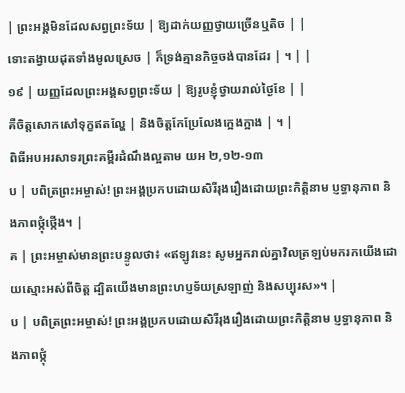| ព្រះអង្គមិនដែលសព្វព្រះទ័យ | ឱ្យដាក់យញ្ញថ្វាយច្រើនឬតិច | |
ទោះតង្វាយដុតទាំងមូលស្រេច | ក៏ទ្រង់គ្មានកិច្ចចង់បានដែរ | ។ | |
១៩ | យញ្ញដែលព្រះអង្គសព្វព្រះទ័យ | ឱ្យរូបខ្ញុំថ្វាយរាល់ថ្ងៃខែ | |
គឺចិត្តសោកសៅទុក្ខឥតល្ហែ | និងចិត្តកែប្រែលែងក្អេងក្អាង | ។ |
ពិធីអបអរសាទរព្រះគម្ពីរដំណឹងល្អតាម យអ ២,១២-១៣
ប | បពិត្រព្រះអម្ចាស់! ព្រះអង្គប្រកបដោយសិរីរុងរឿងដោយព្រះកិត្តិនាម ប្ញទ្ធានុភាព និងភាពថ្កុំថ្កើង។ |
គ | ព្រះអម្ចាស់មានព្រះបន្ទូលថា៖ «ឥឡូវនេះ សូមអ្នករាល់គ្នាវិលត្រឡប់មករកយើងដោយស្មោះអស់ពីចិត្ត ដ្បិតយើងមានព្រះហប្ញទ័យស្រឡាញ់ និងសប្បុរស»។ |
ប | បពិត្រព្រះអម្ចាស់! ព្រះអង្គប្រកបដោយសិរីរុងរឿងដោយព្រះកិត្តិនាម ប្ញទ្ធានុភាព និងភាពថ្កុំ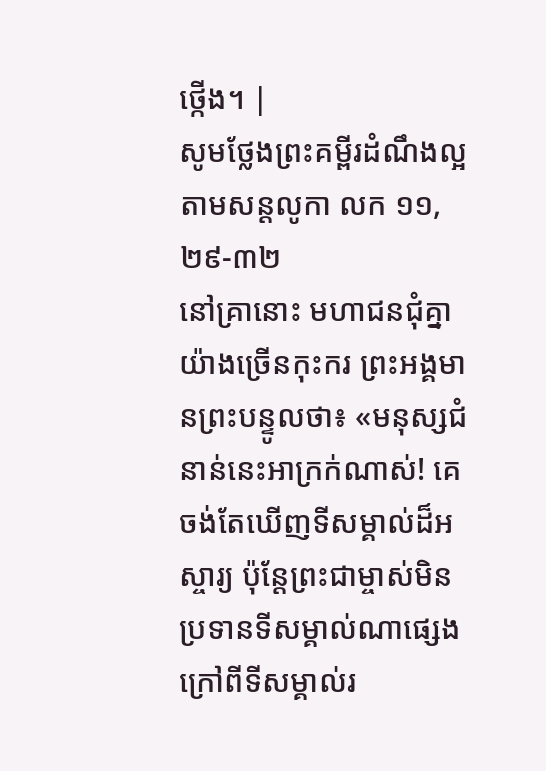ថ្កើង។ |
សូមថ្លែងព្រះគម្ពីរដំណឹងល្អតាមសន្តលូកា លក ១១,២៩-៣២
នៅគ្រានោះ មហាជនជុំគ្នាយ៉ាងច្រើនកុះករ ព្រះអង្គមានព្រះបន្ទូលថា៖ «មនុស្សជំនាន់នេះអាក្រក់ណាស់! គេចង់តែឃើញទីសម្គាល់ដ៏អស្ចារ្យ ប៉ុន្តែព្រះជាម្ចាស់មិនប្រទានទីសម្គាល់ណាផ្សេងក្រៅពីទីសម្គាល់រ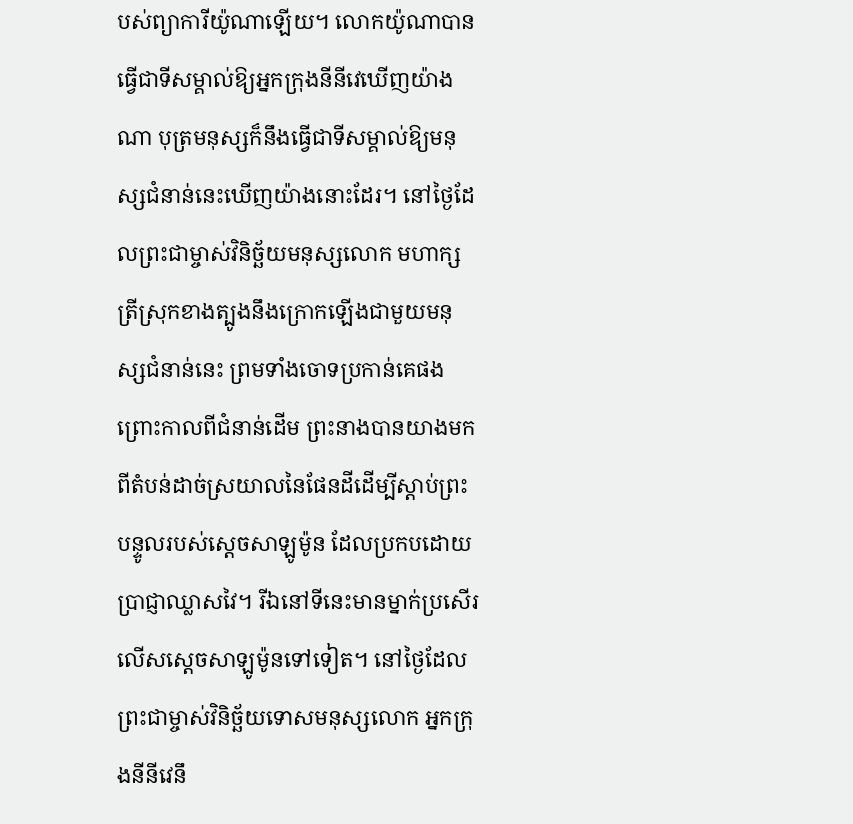បស់ព្យាការីយ៉ូណាឡើយ។ លោកយ៉ូណាបានធ្វើជាទីសម្គាល់ឱ្យអ្នកក្រុងនីនីវេឃើញយ៉ាងណា បុត្រមនុស្សក៏នឹងធ្វើជាទីសម្គាល់ឱ្យមនុស្សជំនាន់នេះឃើញយ៉ាងនោះដែរ។ នៅថ្ងៃដែលព្រះជាម្ចាស់វិនិច្ឆ័យមនុស្សលោក មហាក្សត្រីស្រុកខាងត្បូងនឹងក្រោកឡើងជាមួយមនុស្សជំនាន់នេះ ព្រមទាំងចោទប្រកាន់គេផង ព្រោះកាលពីជំនាន់ដើម ព្រះនាងបានយាងមកពីតំបន់ដាច់ស្រយាលនៃផែនដីដើម្បីស្តាប់ព្រះបន្ទូលរបស់ស្តេចសាឡូម៉ូន ដែលប្រកបដោយប្រាជ្ញាឈ្លាសវៃ។ រីឯនៅទីនេះមានម្នាក់ប្រសើរលើសស្តេចសាឡូម៉ូនទៅទៀត។ នៅថ្ងៃដែលព្រះជាម្ចាស់វិនិច្ឆ័យទោសមនុស្សលោក អ្នកក្រុងនីនីវេនឹ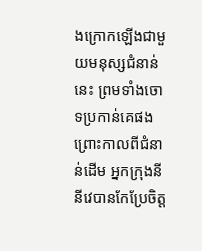ងក្រោកឡើងជាមួយមនុស្សជំនាន់នេះ ព្រមទាំងចោទប្រកាន់គេផង ព្រោះកាលពីជំនាន់ដើម អ្នកក្រុងនីនីវេបានកែប្រែចិត្ត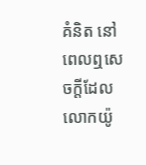គំនិត នៅពេលឮសេចក្តីដែលលោកយ៉ូ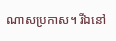ណាសប្រកាស។ រីឯនៅ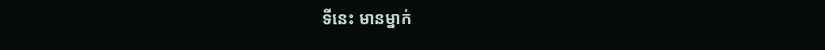ទីនេះ មានម្នាក់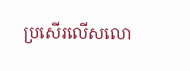ប្រសើរលើសលោ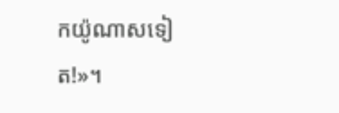កយ៉ូណាសទៀត!»។